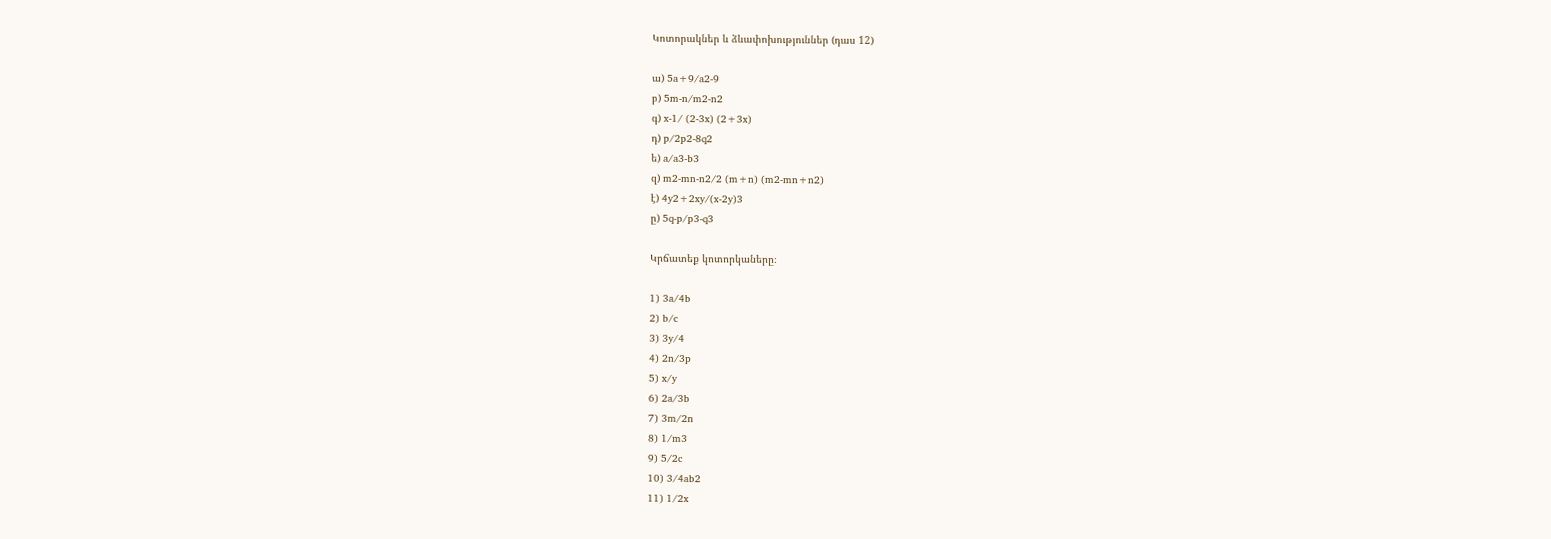Կոտորակներ և ձևափոխություններ (դաս 12)

ա) 5a+9/a2-9
բ) 5m-n/m2-n2
գ) x-1/ (2-3x) (2+3x)
դ) p/2p2-8q2
ե) a/a3-b3
զ) m2-mn-n2/2 (m+n) (m2-mn+n2)
է) 4y2+2xy/(x-2y)3
ը) 5q-p/p3-q3

Կրճատեք կոտորկաները։

1) 3a/4b
2) b/c
3) 3y/4
4) 2n/3p
5) x/y
6) 2a/3b
7) 3m/2n
8) 1/m3
9) 5/2c
10) 3/4ab2
11) 1/2x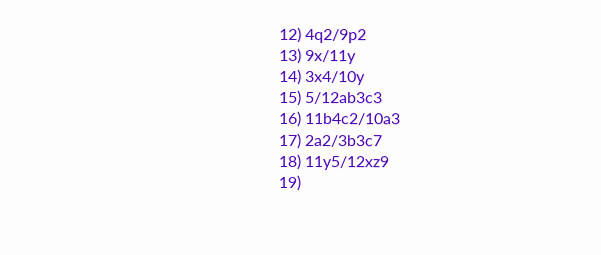12) 4q2/9p2
13) 9x/11y
14) 3x4/10y
15) 5/12ab3c3
16) 11b4c2/10a3
17) 2a2/3b3c7
18) 11y5/12xz9
19)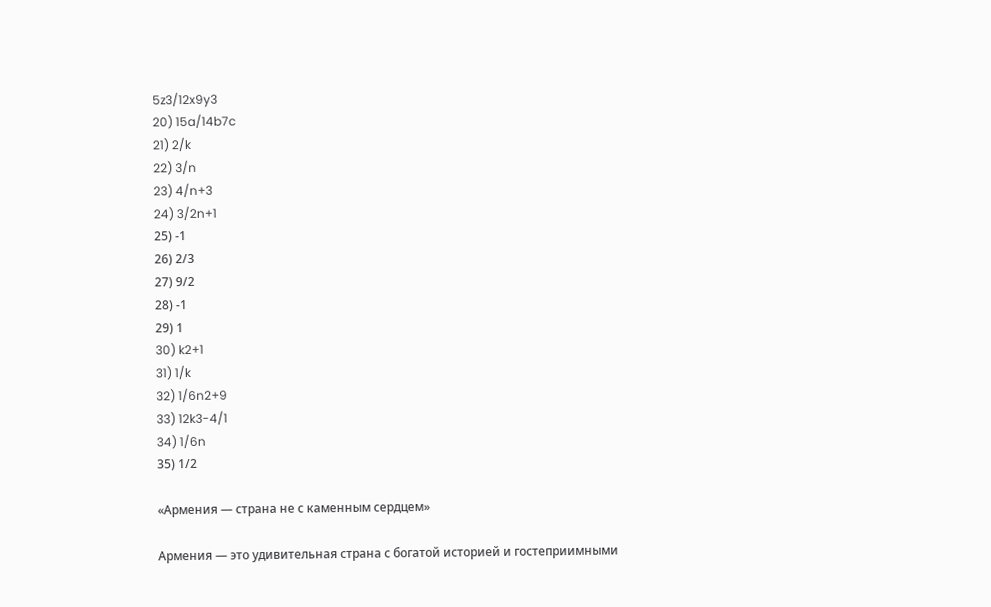5z3/12x9y3
20) 15a/14b7c
21) 2/k
22) 3/n
23) 4/n+3
24) 3/2n+1
25) -1
26) 2/3
27) 9/2
28) -1
29) 1
30) k2+1
31) 1/k
32) 1/6n2+9
33) 12k3-4/1
34) 1/6n
35) 1/2

«Армения — страна не с каменным сердцем»

Армения — это удивительная страна с богатой историей и гостеприимными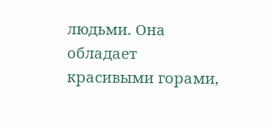людьми. Она обладает красивыми горами,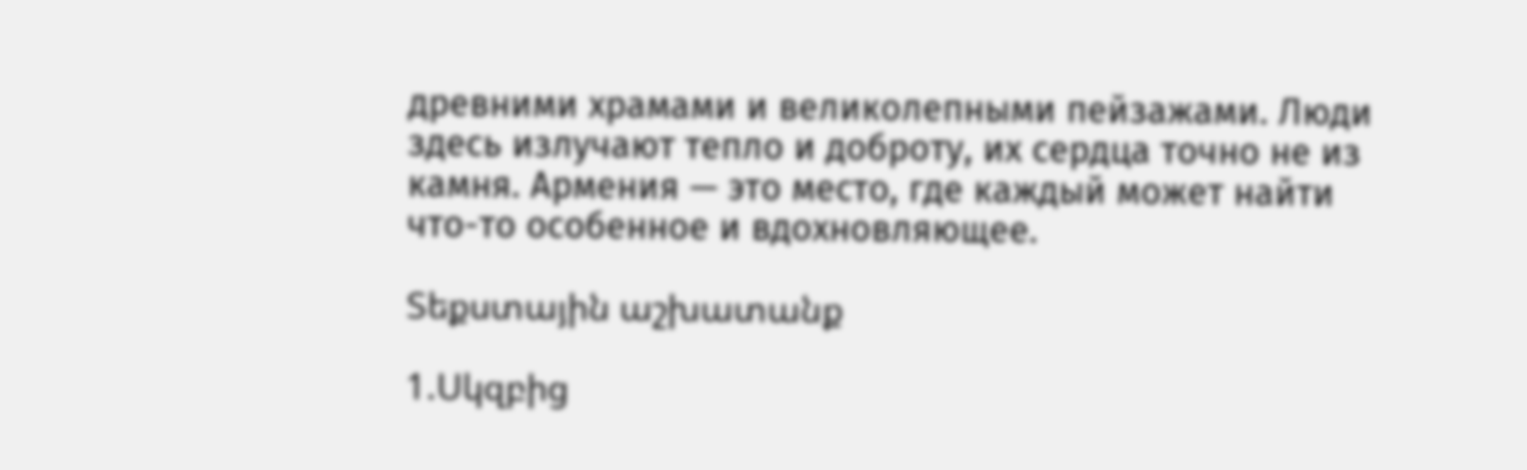древними храмами и великолепными пейзажами. Люди здесь излучают тепло и доброту, их сердца точно не из камня. Армения — это место, где каждый может найти что-то особенное и вдохновляющее.

Տեքստային աշխատանք

1.Սկզբից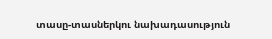տասը-տասներկու նախադասություն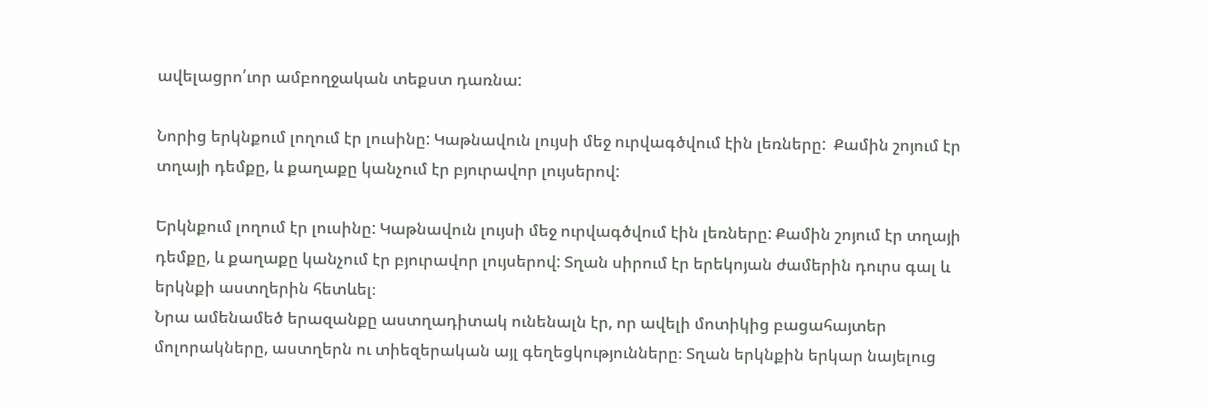ավելացրո՛ւոր ամբողջական տեքստ դառնա:

Նորից երկնքում լողում էր լուսինը: Կաթնավուն լույսի մեջ ուրվագծվում էին լեռները:  Քամին շոյում էր տղայի դեմքը, և քաղաքը կանչում էր բյուրավոր լույսերով:

Երկնքում լողում էր լուսինը: Կաթնավուն լույսի մեջ ուրվագծվում էին լեռները: Քամին շոյում էր տղայի դեմքը, և քաղաքը կանչում էր բյուրավոր լույսերով: Տղան սիրում էր երեկոյան ժամերին դուրս գալ և երկնքի աստղերին հետևել։
Նրա ամենամեծ երազանքը աստղադիտակ ունենալն էր, որ ավելի մոտիկից բացահայտեր մոլորակները, աստղերն ու տիեզերական այլ գեղեցկությունները։ Տղան երկնքին երկար նայելուց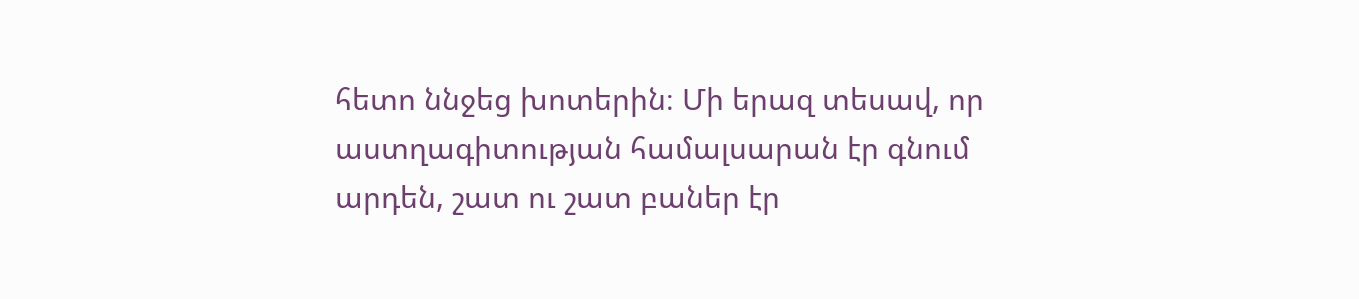հետո ննջեց խոտերին։ Մի երազ տեսավ, որ աստղագիտության համալսարան էր գնում արդեն, շատ ու շատ բաներ էր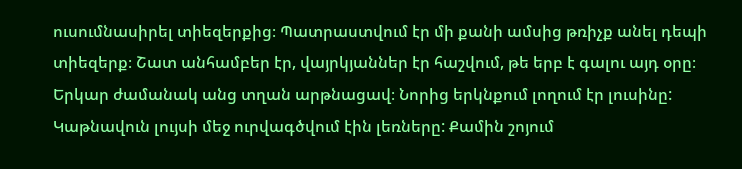ուսումնասիրել տիեզերքից։ Պատրաստվում էր մի քանի ամսից թռիչք անել դեպի տիեզերք։ Շատ անհամբեր էր, վայրկյաններ էր հաշվում, թե երբ է գալու այդ օրը։
Երկար ժամանակ անց տղան արթնացավ։ Նորից երկնքում լողում էր լուսինը: Կաթնավուն լույսի մեջ ուրվագծվում էին լեռները: Քամին շոյում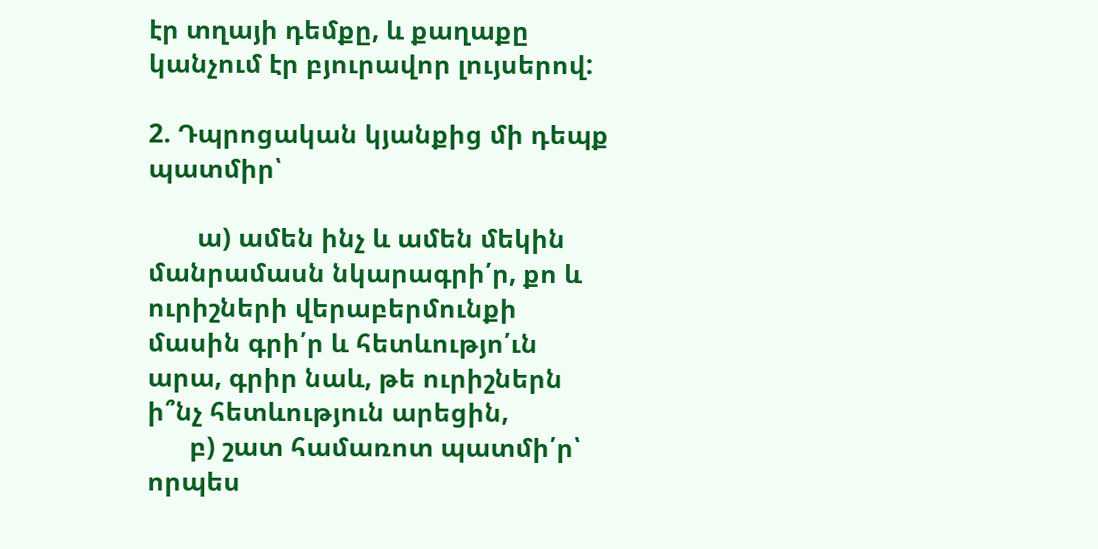էր տղայի դեմքը, և քաղաքը կանչում էր բյուրավոր լույսերով:

2. Դպրոցական կյանքից մի դեպք պատմիր՝

       ա) ամեն ինչ և ամեն մեկին մանրամասն նկարագրի՛ր, քո և ուրիշների վերաբերմունքի մասին գրի՛ր և հետևությո՛ւն արա, գրիր նաև, թե ուրիշներն ի՞նչ հետևություն արեցին,
      բ) շատ համառոտ պատմի՛ր՝ որպես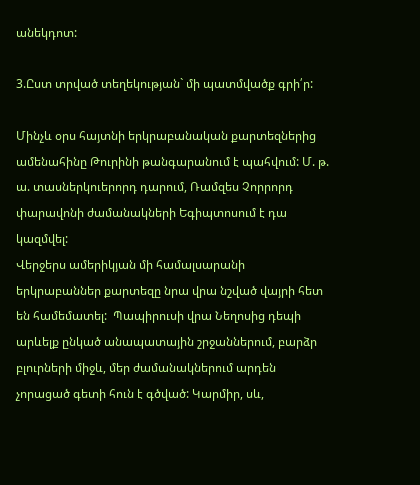անեկդոտ:

3.Ըստ տրված տեղեկության` մի պատմվածք գրի՛ր:

Մինչև օրս հայտնի երկրաբանական քարտեզներից ամենահինը Թուրինի թանգարանում է պահվում: Մ. թ. ա. տասներկուերորդ դարում, Ռամզես Չորրորդ փարավոնի ժամանակների Եգիպտոսում է դա կազմվել:
Վերջերս ամերիկյան մի համալսարանի երկրաբաններ քարտեզը նրա վրա նշված վայրի հետ են համեմատել:  Պապիրուսի վրա Նեղոսից դեպի արևելք ընկած անապատային շրջաններում, բարձր բլուրների միջև, մեր ժամանակներում արդեն չորացած գետի հուն է գծված: Կարմիր, սև,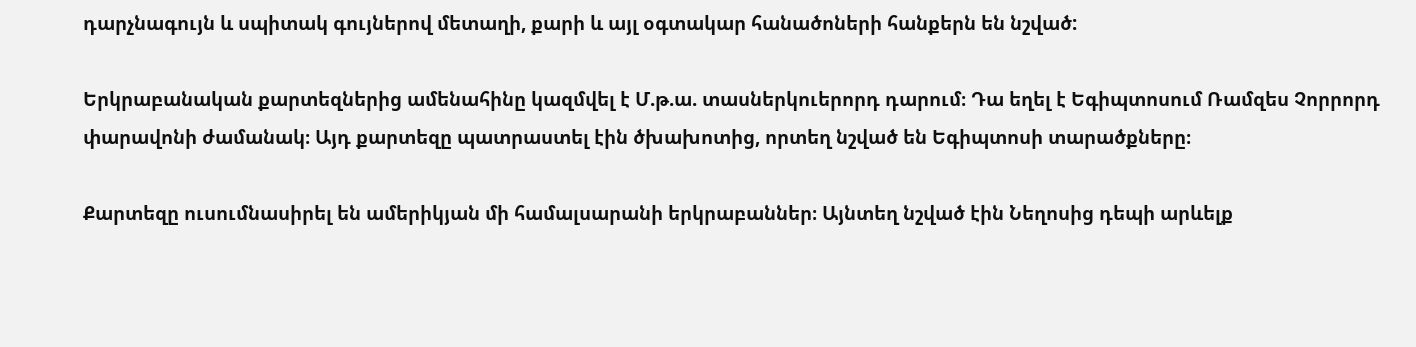դարչնագույն և սպիտակ գույներով մետաղի, քարի և այլ օգտակար հանածոների հանքերն են նշված:

Երկրաբանական քարտեզներից ամենահինը կազմվել է Մ.թ.ա. տասներկուերորդ դարում։ Դա եղել է Եգիպտոսում Ռամզես Չորրորդ փարավոնի ժամանակ։ Այդ քարտեզը պատրաստել էին ծխախոտից, որտեղ նշված են Եգիպտոսի տարածքները։

Քարտեզը ուսումնասիրել են ամերիկյան մի համալսարանի երկրաբաններ։ Այնտեղ նշված էին Նեղոսից դեպի արևելք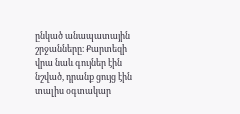ընկած անապատային շրջանները։ Քարտեզի վրա նաև գույներ էին նշված, դրանք ցույց էին տալիս օգտակար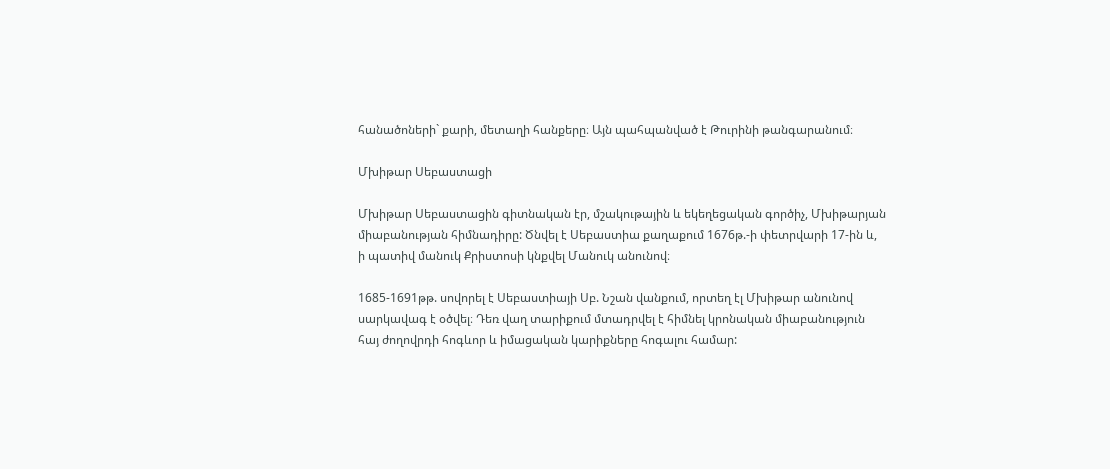հանածոների` քարի, մետաղի հանքերը։ Այն պահպանված է Թուրինի թանգարանում։

Մխիթար Սեբաստացի

Մխիթար Սեբաստացին գիտնական էր, մշակութային և եկեղեցական գործիչ, Մխիթարյան միաբանության հիմնադիրը: Ծնվել է Սեբաստիա քաղաքում 1676թ.-ի փետրվարի 17-ին և, ի պատիվ մանուկ Քրիստոսի կնքվել Մանուկ անունով։

1685-1691թթ. սովորել է Սեբաստիայի Սբ. Նշան վանքում, որտեղ էլ Մխիթար անունով սարկավագ է օծվել։ Դեռ վաղ տարիքում մտադրվել է հիմնել կրոնական միաբանություն հայ ժողովրդի հոգևոր և իմացական կարիքները հոգալու համար: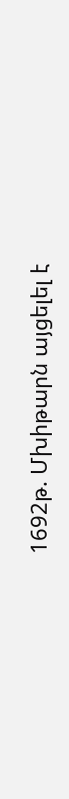1692թ. Մխիթարն այցելել է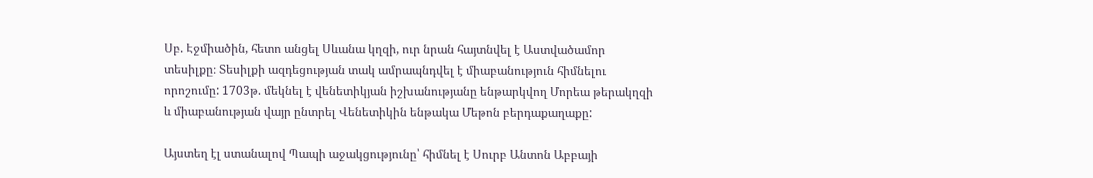Սբ. Էջմիածին, հետո անցել Սևանա կղզի, ուր նրան հայտնվել է Աստվածամոր տեսիլքը։ Տեսիլքի ազդեցության տակ ամրապնդվել է միաբանություն հիմնելու որոշումը: 1703թ. մեկնել է վենետիկյան իշխանությանը ենթարկվող Մորեա թերակղզի և միաբանության վայր ընտրել Վենետիկին ենթակա Մեթոն բերդաքաղաքը:

Այստեղ էլ ստանալով Պապի աջակցությունը՝ հիմնել է Սուրբ Անտոն Աբբայի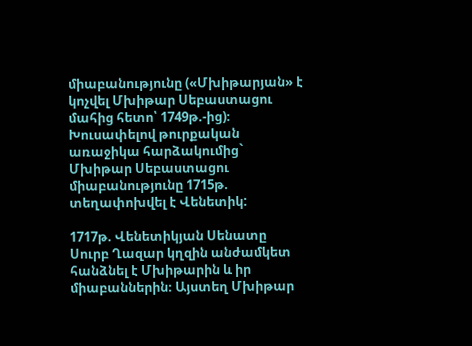միաբանությունը («Մխիթարյան» է կոչվել Մխիթար Սեբաստացու մահից հետո՝ 1749թ.-ից)։ Խուսափելով թուրքական առաջիկա հարձակումից`   Մխիթար Սեբաստացու միաբանությունը 1715թ. տեղափոխվել է Վենետիկ:

1717թ. Վենետիկյան Սենատը Սուրբ Ղազար կղզին անժամկետ հանձնել է Մխիթարին և իր միաբաններին։ Այստեղ Մխիթար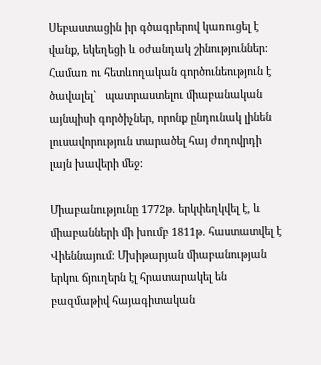Սեբաստացին իր գծագրերով կառուցել է վանք, եկեղեցի և օժանդակ շինություններ: Համառ ու հետևողական գործունեություն է ծավալել`   պատրաստելու միաբանական այնպիսի գործիչներ, որոնք ընդունակ լինեն լուսավորություն տարածել հայ ժողովրդի լայն խավերի մեջ:

Միաբանությունը 1772թ. երկփեղկվել է, և միաբանների մի խումբ 1811թ. հաստատվել է Վիեննայում: Մխիթարյան միաբանության երկու ճյուղերն էլ հրատարակել են բազմաթիվ հայագիտական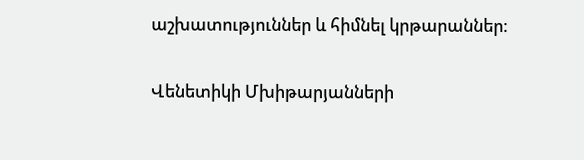աշխատություններ և հիմնել կրթարաններ։

Վենետիկի Մխիթարյանների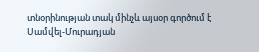տնօրինության տակ մինչև այսօր գործում է Սամվել-Մուրադյան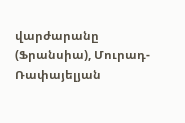վարժարանը (Ֆրանսիա), Մուրադ-Ռափայելյան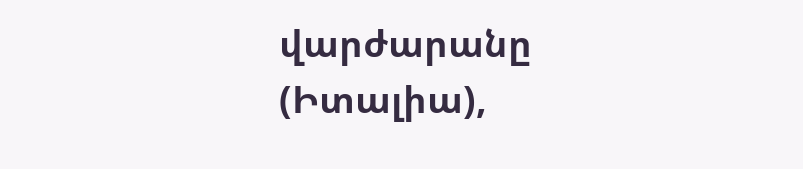վարժարանը (Իտալիա),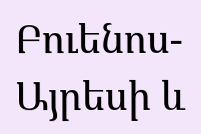Բուենոս-Այրեսի և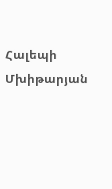Հալեպի Մխիթարյան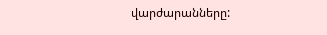վարժարանները: